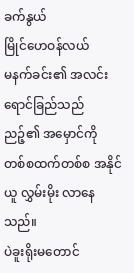ခက်နွယ်
မြိုင်ဟေဝန်လယ်
မနက်ခင်း၏ အလင်းရောင်ခြည်သည် ညဉ့်၏ အမှောင်ကို တစ်စထက်တစ်စ အနိုင်ယူ လွှမ်းမိုး လာနေသည်။
ပဲခူးရိုးမတောင်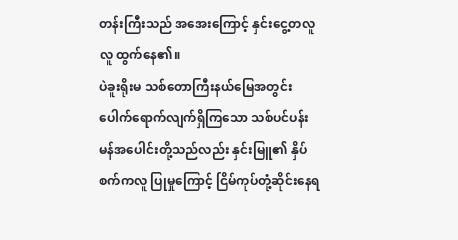တန်းကြီးသည် အအေးကြောင့် နှင်းငွေ့တလူလူ ထွက်နေ၏။
ပဲခူးရိုးမ သစ်တောကြီးနယ်မြေအတွင်း ပေါက်ရောက်လျက်ရှိကြသော သစ်ပင်ပန်းမန်အပေါင်းတို့သည်လည်း နှင်းမြူ၏ နှိပ်စက်ကလူ ပြုမှုကြောင့် ငြိမ်ကုပ်တုံ့ဆိုင်းနေရ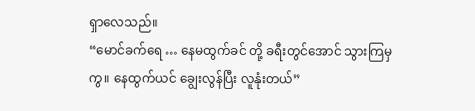ရှာလေသည်။
“မောင်ခက်ရေ … နေမထွက်ခင် တို့ ခရီးတွင်အောင် သွားကြမှကွ။ နေထွက်ယင် ချွေးလွန်ပြီး လူနုံးတယ်”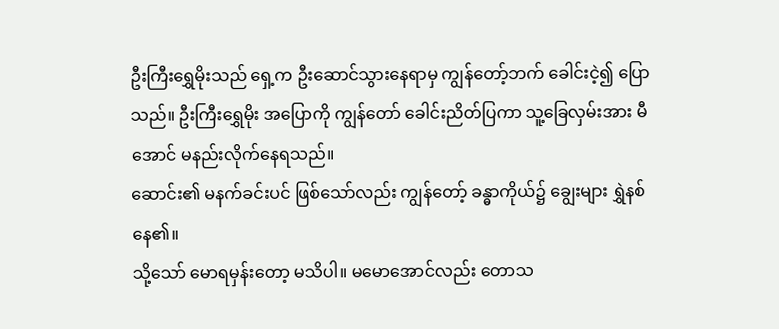ဦးကြီးရွှေမိုးသည် ရှေ့က ဦးဆောင်သွားနေရာမှ ကျွန်တော့်ဘက် ခေါင်းငဲ့၍ ပြောသည်။ ဦးကြီးရွှေမိုး အပြောကို ကျွန်တော် ခေါင်းညိတ်ပြကာ သူ့ခြေလှမ်းအား မီအောင် မနည်းလိုက်နေရသည်။
ဆောင်း၏ မနက်ခင်းပင် ဖြစ်သော်လည်း ကျွန်တော့် ခန္ဓာကိုယ်၌ ချွေးများ ရွှဲနစ်နေ၏။
သို့သော် မောရမှန်းတော့ မသိပါ။ မမောအောင်လည်း တောသ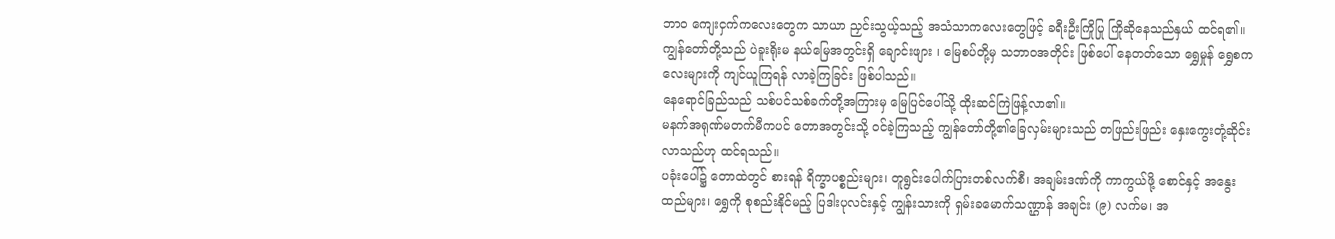ဘာဝ ကျေးငှက်ကလေးတွေက သာယာ ညှင်းသွယ့်သည့် အသံသာကလေးတွေဖြင့် ခရီးဦးကြိုပြု ကြိုဆိုနေသည်နှယ် ထင်ရ၏။
ကျွန်တော်တို့သည် ပဲခူးရိုးမ နယ်မြေအတွင်းရှိ ချောင်းဖျား ၊ မြေစပ်တို့မှ သဘာဝအတိုင်း ဖြစ်ပေါ် နေတတ်သော ရွှေမှုန် ရွှေစကလေးများကို ကျင်ယူကြရန် လာခဲ့ကြခြင်း ဖြစ်ပါသည်။
နေရောင်ခြည်သည် သစ်ပင်သစ်ခက်တို့အကြားမှ မြေပြင်ပေါ်သို့ ထိုးဆင်ကြဲဖြန့်လာ၏။
မနက်အရုဏ်မတက်မီကပင် တောအတွင်းသို့ ဝင်ခဲ့ကြသည့် ကျွန်တော်တို့၏ခြေလှမ်းများသည် တဖြည်းဖြည်း နှေးကွေးတုံ့ဆိုင်းလာသည်ဟု ထင်ရသည်။
ပခုံးပေါ်၌ တောထဲတွင် စားရန် ရိက္ခာပစ္စည်းများ၊ တူရွင်းပေါက်ပြားတစ်လက်စီ၊ အချမ်းဒဏ်ကို ကာကွယ်ဖို့ စောင်နှင့် အနွေးထည်များ၊ ရွှေကို စုစည်းနိုင်မည့် ပြဒါးပုလင်းနှင့် ကျွန်းသားကို ရှမ်းခမောက်သဏ္ဌာန် အချင်း (၉) လက်မ၊ အ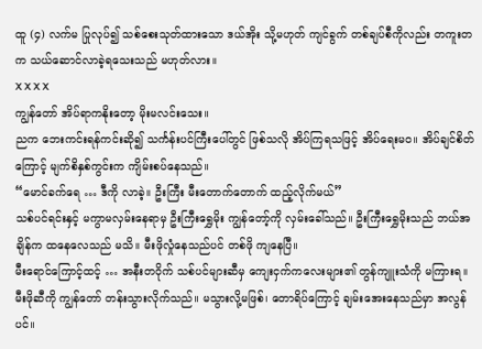ထူ (၄) လက်မ ပြုလုပ်၍ သစ်စေးသုတ်ထားသော ဒယ်အိုး သို့မဟုတ် ကျင်ခွက် တစ်ချပ်စီကိုလည်း တကူးတက သယ်ဆောင်လာခဲ့ရသေးသည် မဟုတ်လား။
X X X X
ကျွန်တော် အိပ်ရာကနိုးတော့ မိုးမလင်းသေး။
ညက ဘေးကင်းရန်ကင်းဆို၍ သင်္ကန်းပင်ကြီးပေါ်တွင် ဖြစ်သလို အိပ်ကြရသဖြင့် အိပ်ရေးမဝ။ အိပ်ချင်စိတ်ကြောင့် မျက်စိနှစ်ကွင်းက ကျိမ်းစပ်နေသည်။
“မောင်ခက်ရေ … ဒီကို လာခဲ့။ ဦးကြီး မီးတောက်တောက် ထည့်လိုက်မယ်”
သစ်ပင်ရင်းနှင့် မကွာမလှမ်းနေရာမှ ဦးကြီးရွှေမိုး ကျွန်တော့်ကို လှမ်းခေါ်သည်။ ဦးကြီးရွှေမိုးသည် ဘယ်အချိန်က ထနေလေသည် မသိ။ မီးဖိုလှုံနေသည်ပင် တစ်ဖို ကျနေပြီ။
မီးရောင်ကြောင့်ထင့် … အနီးတဝိုက် သစ်ပင်များဆီမှ ကျေးငှက်ကလေးများ၏ တွန်ကျူးသံကို မကြားရ။
မီးဖိုဆီကို ကျွန်တော် တန်းသွားလိုက်သည်။ မသွားလို့မဖြစ်၊ တောရိပ်ကြောင့် ချမ်းအေးနေသည်မှာ အလွန်ပင်။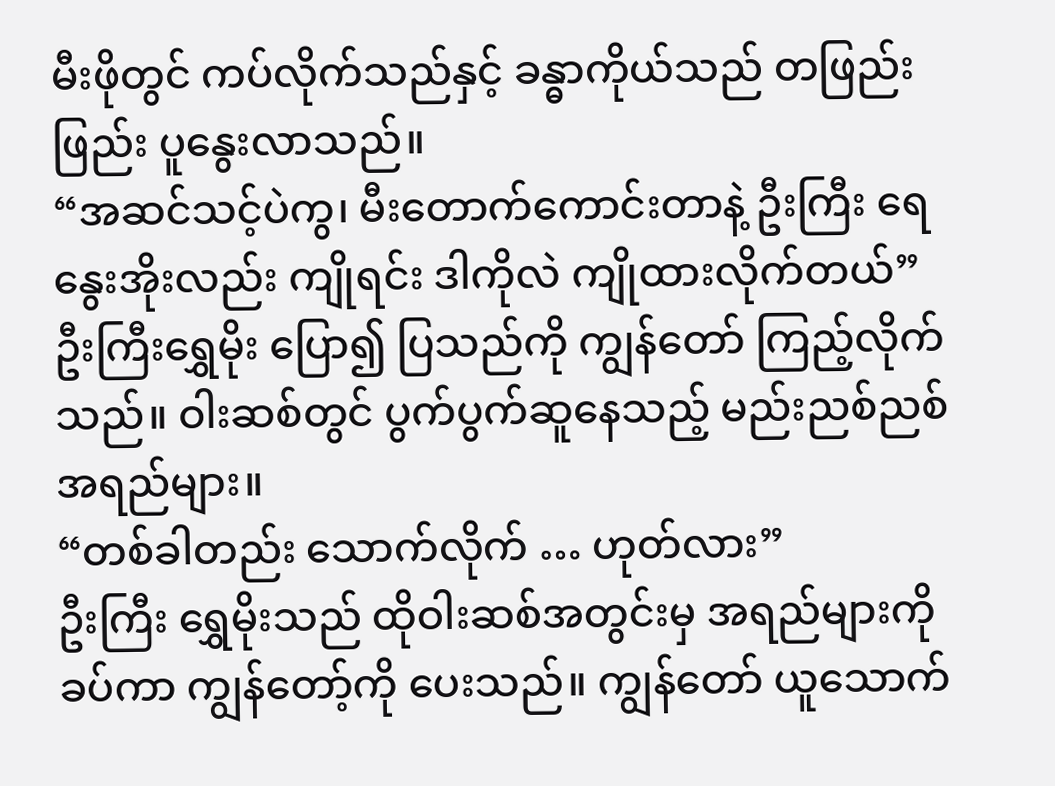မီးဖိုတွင် ကပ်လိုက်သည်နှင့် ခန္ဓာကိုယ်သည် တဖြည်းဖြည်း ပူနွေးလာသည်။
“အဆင်သင့်ပဲကွ၊ မီးတောက်ကောင်းတာနဲ့ ဦးကြီး ရေနွေးအိုးလည်း ကျိုရင်း ဒါကိုလဲ ကျိုထားလိုက်တယ်”
ဦးကြီးရွှေမိုး ပြော၍ ပြသည်ကို ကျွန်တော် ကြည့်လိုက်သည်။ ဝါးဆစ်တွင် ပွက်ပွက်ဆူနေသည့် မည်းညစ်ညစ် အရည်များ။
“တစ်ခါတည်း သောက်လိုက် … ဟုတ်လား”
ဦးကြီး ရွှေမိုးသည် ထိုဝါးဆစ်အတွင်းမှ အရည်များကို ခပ်ကာ ကျွန်တော့်ကို ပေးသည်။ ကျွန်တော် ယူသောက်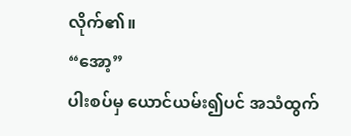လိုက်၏။
“အော့”
ပါးစပ်မှ ယောင်ယမ်း၍ပင် အသံထွက်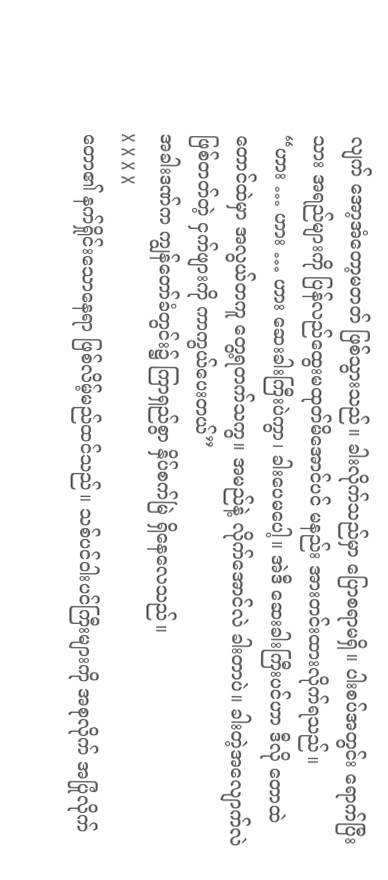လျက် အော့အံတော့မတတ် ဖြစ်သွားသည်။ ခါးလိုက်သည်မှာ ပြောစရာမရှိ။ ပါးစပ်အတွင်း ရောက်ပြီးသား အရည်များကို ပြန်လည်ထွေးမထုတ်မိအောင်ပင် မနည်း အားတင်းထားလိုက်ရသည်။
“ဟား … ဟား … ဟား ဆေးခါးကြီးပဲကွာ၊ ခါးပေမပေါ့။ အဲဒီ ဆေးခါးကြီးပင်ဟာ ဒီလို တောထဲတောင်ထဲမှာ အလွယ်တကူ တွေ့ရတက်သကွ။ အမည်နဲ့ လိုက်အောင်လဲ ခါးတာပဲ။ ခါးတဲ့အလျောက်လဲ ဖြစ်တတ်တဲ့ ငှက်ဖျားကို ကာကွယ်ပေးတယ်”
အခါးဒဏ်က ကျွန်တော်ခံတွင်း၌ ကြာရှည်စွာ နှိပ်စက်မြဲ ရှိနေလေသည်။
X X X X
တော၏ နက်ရှိုင်းသောနေရာ ဖြစ်လိမ့်မည်ထင်သည်။ သစ်ပင်ဝါးပင်ကြီးများကို အစုလိုက် အပြုံလိုက်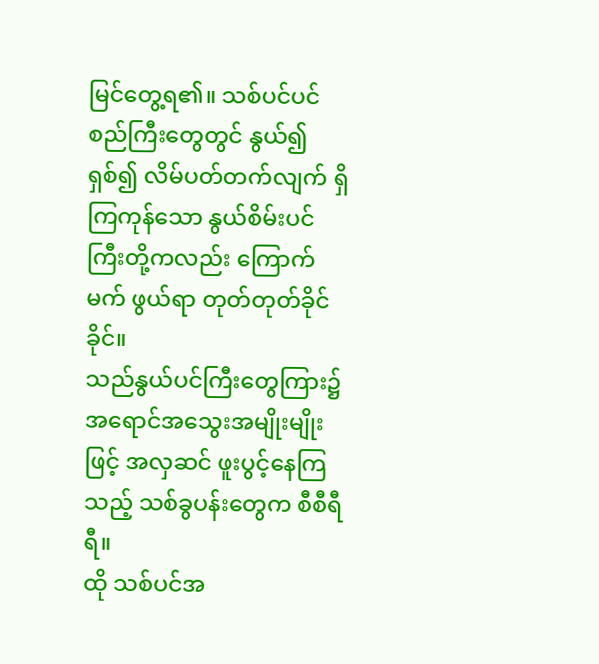မြင်တွေ့ရ၏။ သစ်ပင်ပင်စည်ကြီးတွေတွင် နွယ်၍ ရှစ်၍ လိမ်ပတ်တက်လျက် ရှိကြကုန်သော နွယ်စိမ်းပင်ကြီးတို့ကလည်း ကြောက်မက် ဖွယ်ရာ တုတ်တုတ်ခိုင်ခိုင်။
သည်နွယ်ပင်ကြီးတွေကြား၌ အရောင်အသွေးအမျိုးမျိုးဖြင့် အလှဆင် ဖူးပွင့်နေကြသည့် သစ်ခွပန်းတွေက စီစီရီရီ။
ထို သစ်ပင်အ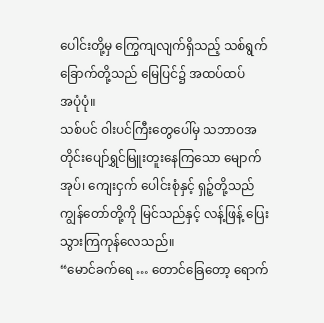ပေါင်းတို့မှ ကြွေကျလျက်ရှိသည့် သစ်ရွက်ခြောက်တို့သည် မြေပြင်၌ အထပ်ထပ်
အပုံပုံ။
သစ်ပင် ဝါးပင်ကြီးတွေပေါ်မှ သဘာဝအတိုင်းပျော်ရွှင်မြူးတူးနေကြသော မျောက်အုပ်၊ ကျေးငှက် ပေါင်းစုံနှင့် ရှဉ့်တို့သည် ကျွန်တော်တို့ကို မြင်သည်နှင့် လန့်ဖြန့် ပြေးသွားကြကုန်လေသည်။
“မောင်ခက်ရေ … တောင်ခြေတော့ ရောက်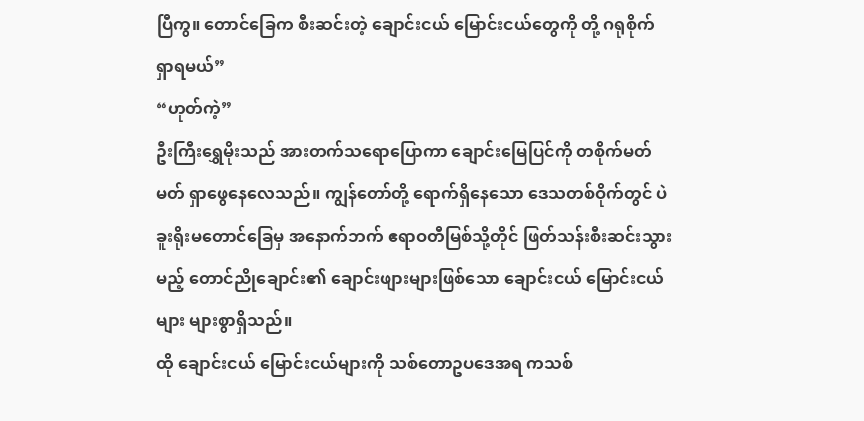ပြီကွ။ တောင်ခြေက စီးဆင်းတဲ့ ချောင်းငယ် မြောင်းငယ်တွေကို တို့ ဂရုစိုက် ရှာရမယ်”
“ဟုတ်ကဲ့”
ဦးကြီးရွှေမိုးသည် အားတက်သရောပြောကာ ချောင်းမြေပြင်ကို တစိုက်မတ်မတ် ရှာဖွေနေလေသည်။ ကျွန်တော်တို့ ရောက်ရှိနေသော ဒေသတစ်ဝိုက်တွင် ပဲခူးရိုးမတောင်ခြေမှ အနောက်ဘက် ဧရာဝတီမြစ်သို့တိုင် ဖြတ်သန်းစီးဆင်းသွားမည့် တောင်ညိုချောင်း၏ ချောင်းဖျားများဖြစ်သော ချောင်းငယ် မြောင်းငယ်များ များစွာရှိသည်။
ထို ချောင်းငယ် မြောင်းငယ်များကို သစ်တောဥပဒေအရ ကသစ်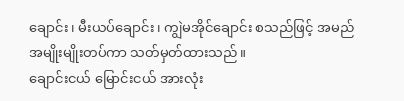ချောင်း၊ မီးယပ်ချောင်း၊ ကျွဲမအိုင်ချောင်း စသည်ဖြင့် အမည်အမျိုးမျိုးတပ်ကာ သတ်မှတ်ထားသည်။
ချောင်းငယ် မြောင်းငယ် အားလုံး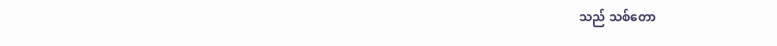သည် သစ်တော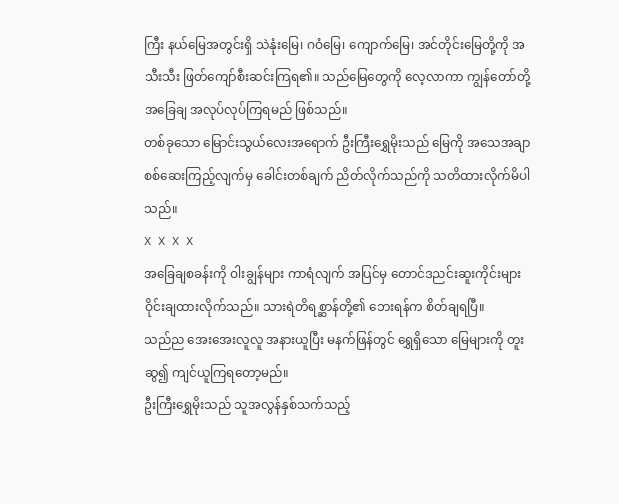ကြီး နယ်မြေအတွင်းရှိ သဲနုံးမြေ၊ ဂဝံမြေ၊ ကျောက်မြေ၊ အင်တိုင်းမြေတို့ကို အသီးသီး ဖြတ်ကျော်စီးဆင်းကြရ၏။ သည်မြေတွေကို လေ့လာကာ ကျွန်တော်တို့ အခြေချ အလုပ်လုပ်ကြရမည် ဖြစ်သည်။
တစ်ခုသော မြောင်းသွယ်လေးအရောက် ဦးကြီးရွှေမိုးသည် မြေကို အသေအချာ စစ်ဆေးကြည့်လျက်မှ ခေါင်းတစ်ချက် ညိတ်လိုက်သည်ကို သတိထားလိုက်မိပါသည်။
X X X X
အခြေချစခန်းကို ဝါးချွန်များ ကာရံလျက် အပြင်မှ တောင်ဒညင်းဆူးကိုင်းများ ဝိုင်းချထားလိုက်သည်။ သားရဲတိရစ္ဆာန်တို့၏ ဘေးရန်က စိတ်ချရပြီ။
သည်ည အေးအေးလူလူ အနားယူပြီး မနက်ဖြန်တွင် ရွှေရှိသော မြေများကို တူးဆွ၍ ကျင်ယူကြရတော့မည်။
ဦးကြီးရွှေမိုးသည် သူအလွန်နှစ်သက်သည့်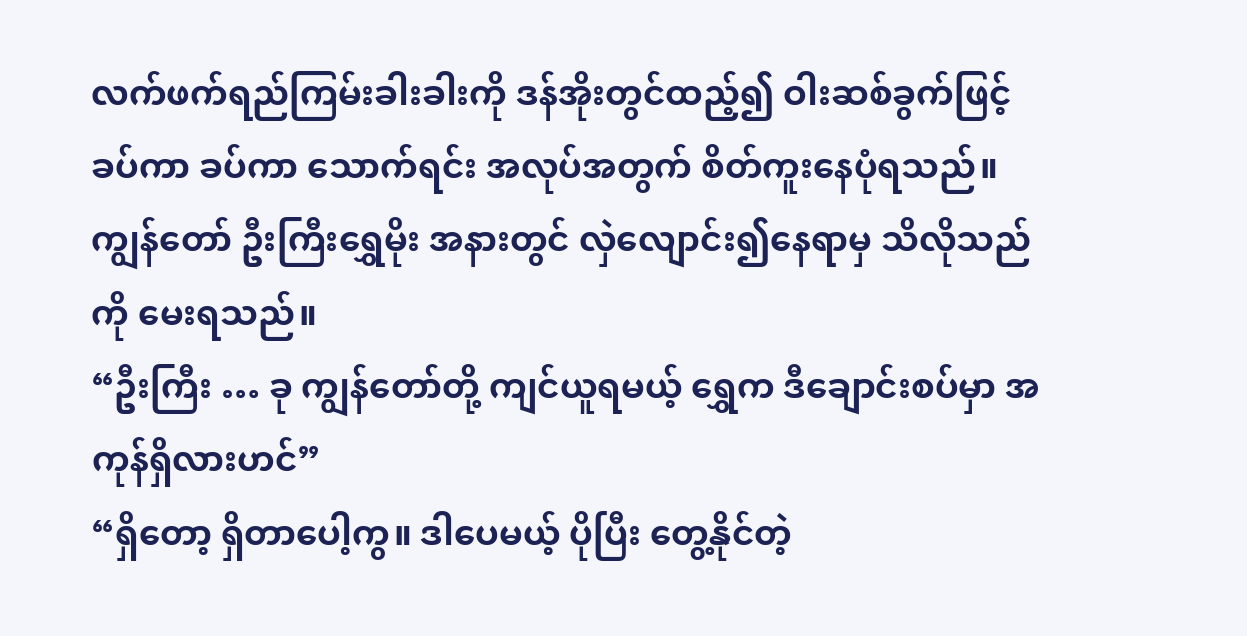လက်ဖက်ရည်ကြမ်းခါးခါးကို ဒန်အိုးတွင်ထည့်၍ ဝါးဆစ်ခွက်ဖြင့် ခပ်ကာ ခပ်ကာ သောက်ရင်း အလုပ်အတွက် စိတ်ကူးနေပုံရသည်။
ကျွန်တော် ဦးကြီးရွှေမိုး အနားတွင် လှဲလျောင်း၍နေရာမှ သိလိုသည်ကို မေးရသည်။
“ဦးကြီး … ခု ကျွန်တော်တို့ ကျင်ယူရမယ့် ရွှေက ဒီချောင်းစပ်မှာ အကုန်ရှိလားဟင်”
“ရှိတော့ ရှိတာပေါ့ကွ။ ဒါပေမယ့် ပိုပြီး တွေ့နိုင်တဲ့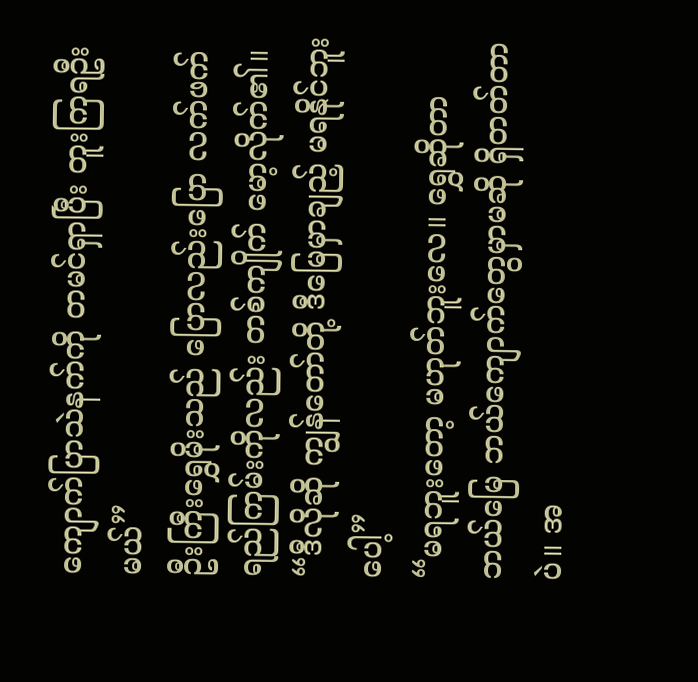ကျောက်ပြာသဲနက်ကို တမင်ရှာပြီး တူးကြရဦးမယ်”
ဦးကြီးရွှေမိုးသည် ပြောလည်းပြော လက်ဖက် ရည်ကြမ်းကိုလည်း တစ်ကျိုက် မော့လိုက်၏။
“ဒီလိုဆို ကျွန်တော်တို့ ဒီမြေမှာချည့် မရနိုင်ဘူးပေါ့”
“မရဘူးတော့ မဟုတ်ဘူးလေ။ ရွှေဆိုတာ ဘယ်မြေ ဘယ်ကျောက်တွေမှာမဆို ရှိတတ်တာပဲ။ အ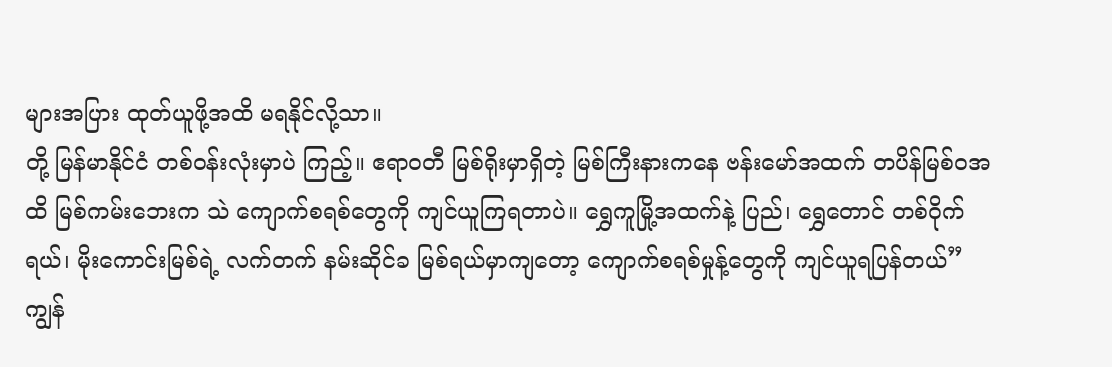များအပြား ထုတ်ယူဖို့အထိ မရနိုင်လို့သာ။
တို့ မြန်မာနိုင်ငံ တစ်ဝန်းလုံးမှာပဲ ကြည့်။ ဧရာဝတီ မြစ်ရိုးမှာရှိတဲ့ မြစ်ကြီးနားကနေ ဗန်းမော်အထက် တပိန်မြစ်ဝအထိ မြစ်ကမ်းဘေးက သဲ ကျောက်စရစ်တွေကို ကျင်ယူကြရတာပဲ။ ရွှေကူမြို့အထက်နဲ့ ပြည်၊ ရွှေတောင် တစ်ဝိုက်ရယ်၊ မိုးကောင်းမြစ်ရဲ့ လက်တက် နမ်းဆိုင်ခ မြစ်ရယ်မှာကျတော့ ကျောက်စရစ်မှုန့်တွေကို ကျင်ယူရပြန်တယ်”
ကျွန်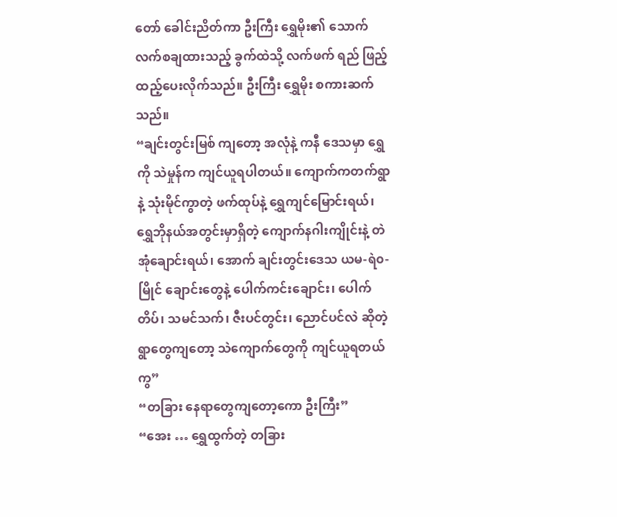တော် ခေါင်းညိတ်ကာ ဦးကြီး ရွှေမိုး၏ သောက်လက်စချထားသည့် ခွက်ထဲသို့ လက်ဖက် ရည် ဖြည့်ထည့်ပေးလိုက်သည်။ ဦးကြီး ရွှေမိုး စကားဆက်သည်။
“ချင်းတွင်းမြစ် ကျတော့ အလုံနဲ့ ကနီ ဒေသမှာ ရွှေကို သဲမှုန်က ကျင်ယူရပါတယ်။ ကျောက်ကတက်ရွာနဲ့ သုံးမိုင်ကွာတဲ့ ဖက်ထုပ်နဲ့ ရွှေကျင်မြောင်းရယ်၊ ရွှေဘိုနယ်အတွင်းမှာရှိတဲ့ ကျောက်နဂါးကျိုင်းနဲ့ တဲအုံချောင်းရယ်၊ အောက် ချင်းတွင်းဒေသ ယမ-ရဲ၀- မြိုင် ချောင်းတွေနဲ့ ပေါက်ကင်းချောင်း၊ ပေါက်တိပ်၊ သမင်သက်၊ ဇီးပင်တွင်း၊ ညောင်ပင်လဲ ဆိုတဲ့ ရွာတွေကျတော့ သဲကျောက်တွေကို ကျင်ယူရတယ်ကွ”
“တခြား နေရာတွေကျတော့ကော ဦးကြီး”
“အေး … ရွှေထွက်တဲ့ တခြား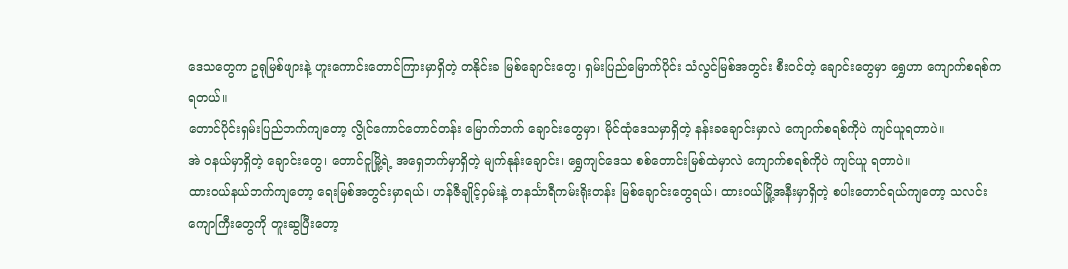ဒေသတွေက ဥရုမြစ်ဖျားနဲ့ ဟူးကောင်းတောင်ကြားမှာရှိတဲ့ တနိုင်းခ မြစ်ချောင်းတွေ၊ ရှမ်းပြည်မြောက်ပိုင်း သံလွင်မြစ်အတွင်း စီးဝင်တဲ့ ချောင်းတွေမှာ ရွှေဟာ ကျောက်စရစ်က ရတယ်။
တောင်ပိုင်းရှမ်းပြည်ဘက်ကျတော့ လွိုင်ကောင်တောင်တန်း မြောက်ဘက် ချောင်းတွေမှာ၊ မိုင်ထုံဒေသမှာရှိတဲ့ နန်းခချောင်းမှာလဲ ကျောက်စရစ်ကိုပဲ ကျင်ယူရတာပဲ။
အဲ ဝနယ်မှာရှိတဲ့ ချောင်းတွေ၊ တောင်ငူမြို့ရဲ့ အရှေဘက်မှာရှိတဲ့ မျက်နုန်းချောင်း၊ ရွှေကျင်ဒေသ စစ်တောင်းမြစ်ထဲမှာလဲ ကျောက်စရစ်ကိုပဲ ကျင်ယူ ရတာပဲ။
ထားဝယ်နယ်ဘက်ကျတော့ ရေးမြစ်အတွင်းမှာရယ်၊ ဟန်ဇီချိုင့်ဝှမ်းနဲ့ တနင်္သာရီကမ်းရိုးတန်း မြစ်ချောင်းတွေရယ်၊ ထားဝယ်မြို့အနီးမှာရှိတဲ့ စပါးတောင်ရယ်ကျတော့ သလင်းကျောကြီးတွေကို တူးဆွပြီးတော့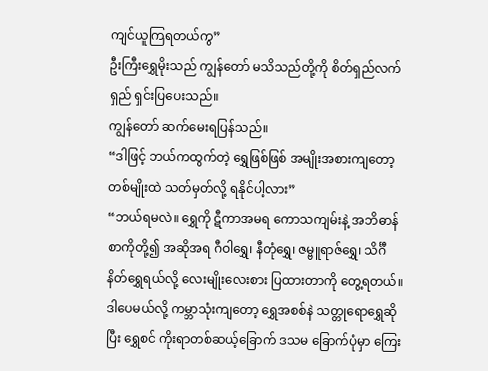ကျင်ယူကြရတယ်ကွ”
ဦးကြီးရွှေမိုးသည် ကျွန်တော် မသိသည်တို့ကို စိတ်ရှည်လက်ရှည် ရှင်းပြပေးသည်။
ကျွန်တော် ဆက်မေးရပြန်သည်။
“ဒါဖြင့် ဘယ်ကထွက်တဲ့ ရွှေဖြစ်ဖြစ် အမျိုးအစားကျတော့ တစ်မျိုးထဲ သတ်မှတ်လို့ ရနိုင်ပါ့လား”
“ဘယ်ရမလဲ။ ရွှေကို ဋီကာအမရ ကောသကျမ်းနဲ့ အဘိဓာန် စာကိုတို့၍ အဆိုအရ ဂီဝါရွှေ၊ နီတုံရွှေ၊ ဇမ္ဗူရာဇ်ရွှေ၊ သိင်္ဂီနိတ်ရွှေရယ်လို့ လေးမျိုးလေးစား ပြထားတာကို တွေ့ရတယ်။ ဒါပေမယ်လို့ ကမ္ဘာသုံးကျတော့ ရွှေအစစ်နဲ သတ္တုရောရွှေဆိုပြီး ရွှေစင် ကိုးရာတစ်ဆယ့်ခြောက် ဒသမ ခြောက်ပုံမှာ ကြေး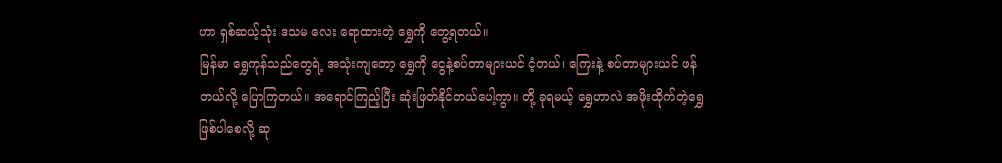ဟာ ရှစ်ဆယ့်သုံး ဒသမ လေး ရောထားတဲ့ ရွှေကို တွေ့ရတယ်။
မြန်မာ ရွှေကုန်သည်တွေရဲ့ အသုံးကျတော့ ရွှေကို ငွေနဲ့စပ်တာများယင် ငံ့တယ်၊ ကြေးနဲ့ စပ်တာများယင် ဖန်တယ်လို့ ပြောကြတယ်။ အရောင်ကြည့်ပြီး ဆုံးဖြတ်နိုင်တယ်ပေါ့ကွာ။ တို့ ခုရမယ့် ရွှေဟာလဲ အဖိုးထိုက်တဲ့ရွှေ ဖြစ်ပါစေလို့ ဆု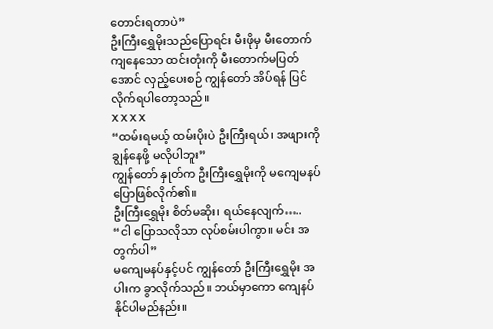တောင်းရတာပဲ”
ဦးကြီးရွှေမိုးသည်ပြောရင်း မီးဖိုမှ မီးတောက်ကျနေသော ထင်းတုံးကို မီးတောက်မပြတ်အောင် လှည့်ပေးစဉ် ကျွန်တော် အိပ်ရန် ပြင်လိုက်ရပါတော့သည်။
X X X X
“ထမ်းရမယ့် ထမ်းပိုးပဲ ဦးကြီးရယ်၊ အဖျားကို ချွန်နေဖို့ မလိုပါဘူး”
ကျွန်တော် နှုတ်က ဦးကြီးရွှေမိုးကို မကျေမနပ် ပြောဖြစ်လိုက်၏။
ဦးကြီးရွှေမိုး စိတ်မဆိုး၊ ရယ်နေလျက်…..
“ငါ ပြောသလိုသာ လုပ်စမ်းပါကွာ။ မင်း အတွက်ပါ”
မကျေမနပ်နှင့်ပင် ကျွန်တော် ဦးကြီးရွှေမိုး အပါးက ခွာလိုက်သည်။ ဘယ်မှာကော ကျေနပ်နိုင်ပါမည်နည်း။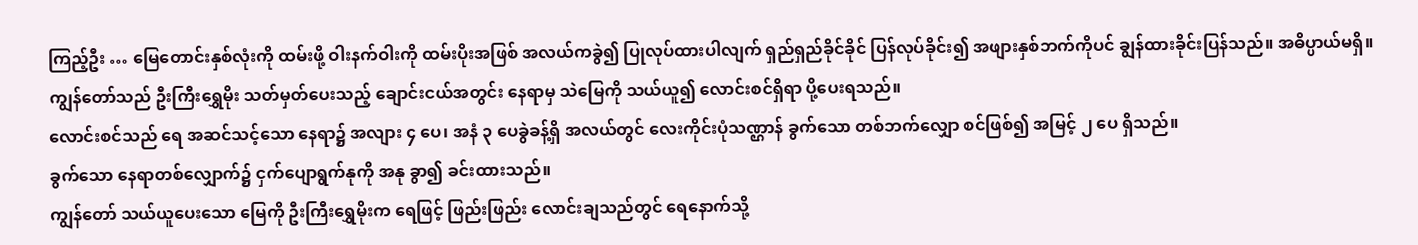ကြည့်ဦး … မြေတောင်းနှစ်လုံးကို ထမ်းဖို့ ဝါးနက်ဝါးကို ထမ်းပိုးအဖြစ် အလယ်ကခွဲ၍ ပြုလုပ်ထားပါလျက် ရှည်ရှည်ခိုင်ခိုင် ပြန်လုပ်ခိုင်း၍ အဖျားနှစ်ဘက်ကိုပင် ချွန်ထားခိုင်းပြန်သည်။ အဓိပ္ပာယ်မရှိ။
ကျွန်တော်သည် ဦးကြီးရွှေမိုး သတ်မှတ်ပေးသည့် ချောင်းငယ်အတွင်း နေရာမှ သဲမြေကို သယ်ယူ၍ လောင်းစင်ရှိရာ ပို့ပေးရသည်။
လောင်းစင်သည် ရေ အဆင်သင့်သော နေရာ၌ အလျား ၄ ပေ၊ အနံ ၃ ပေခွဲခန့်ရှိ အလယ်တွင် လေးကိုင်းပုံသဏ္ဌာန် ခွက်သော တစ်ဘက်လျှော စင်ဖြစ်၍ အမြင့် ၂ ပေ ရှိသည်။
ခွက်သော နေရာတစ်လျှောက်၌ ငှက်ပျောရွက်နုကို အနု ခွာ၍ ခင်းထားသည်။
ကျွန်တော် သယ်ယူပေးသော မြေကို ဦးကြီးရွှေမိုးက ရေဖြင့် ဖြည်းဖြည်း လောင်းချသည်တွင် ရေနောက်သို့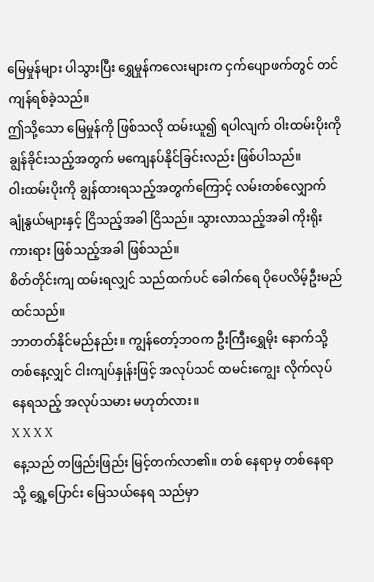မြေမှုန်များ ပါသွားပြီး ရွှေမှုန်ကလေးများက ငှက်ပျောဖက်တွင် တင်ကျန်ရစ်ခဲ့သည်။
ဤသို့သော မြေမှုန်ကို ဖြစ်သလို ထမ်းယူ၍ ရပါလျက် ဝါးထမ်းပိုးကို ချွန်ခိုင်းသည့်အတွက် မကျေနပ်နိုင်ခြင်းလည်း ဖြစ်ပါသည်။
ဝါးထမ်းပိုးကို ချွန်ထားရသည့်အတွက်ကြောင့် လမ်းတစ်လျှောက် ချုံနွယ်များနှင့် ငြိသည့်အခါ ငြိသည်။ သွားလာသည့်အခါ ကိုးရိုးကားရား ဖြစ်သည့်အခါ ဖြစ်သည်။
စိတ်တိုင်းကျ ထမ်းရလျှင် သည်ထက်ပင် ခေါက်ရေ ပိုပေလိမ့်ဦးမည် ထင်သည်။
ဘာတတ်နိုင်မည်နည်း။ ကျွန်တော့်ဘဝက ဦးကြီးရွှေမိုး နောက်သို့ တစ်နေ့လျှင် ငါးကျပ်နှုန်းဖြင့် အလုပ်သင် ထမင်းကျွေး လိုက်လုပ်နေရသည့် အလုပ်သမား မဟုတ်လား။
X X X X
နေ့သည် တဖြည်းဖြည်း မြင့်တက်လာ၏။ တစ် နေရာမှ တစ်နေရာသို့ ရွှေ့ပြောင်း မြေသယ်နေရ သည်မှာ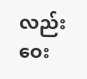လည်း ဝေး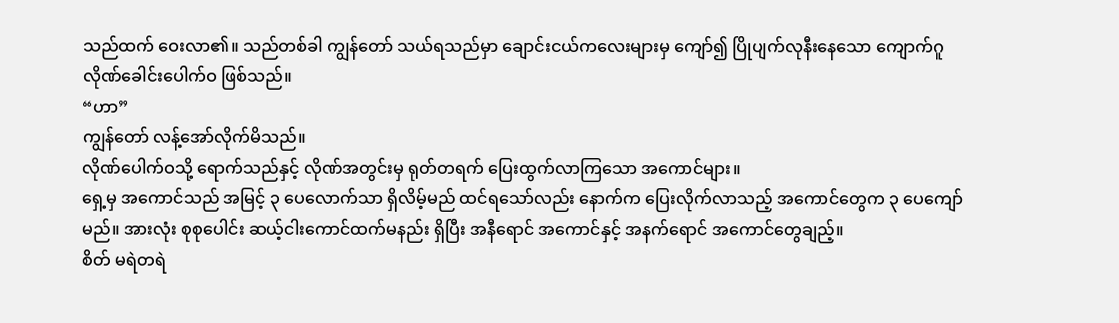သည်ထက် ဝေးလာ၏။ သည်တစ်ခါ ကျွန်တော် သယ်ရသည်မှာ ချောင်းငယ်ကလေးများမှ ကျော်၍ ပြိုပျက်လုနီးနေသော ကျောက်ဂူလိုဏ်ခေါင်းပေါက်ဝ ဖြစ်သည်။
“ဟာ”
ကျွန်တော် လန့်အော်လိုက်မိသည်။
လိုဏ်ပေါက်ဝသို့ ရောက်သည်နှင့် လိုဏ်အတွင်းမှ ရုတ်တရက် ပြေးထွက်လာကြသော အကောင်များ။
ရှေ့မှ အကောင်သည် အမြင့် ၃ ပေလောက်သာ ရှိလိမ့်မည် ထင်ရသော်လည်း နောက်က ပြေးလိုက်လာသည့် အကောင်တွေက ၃ ပေကျော်မည်။ အားလုံး စုစုပေါင်း ဆယ့်ငါးကောင်ထက်မနည်း ရှိပြီး အနီရောင် အကောင်နှင့် အနက်ရောင် အကောင်တွေချည့်။
စိတ် မရဲတရဲ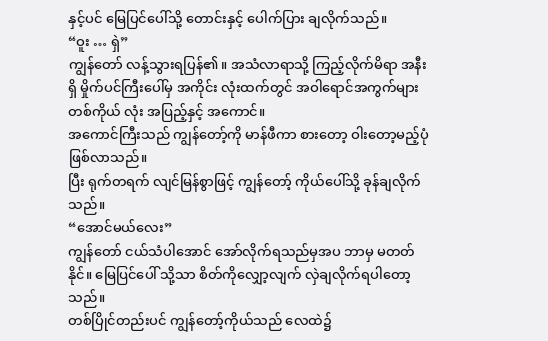နှင့်ပင် မြေပြင်ပေါ်သို့ တောင်းနှင့် ပေါက်ပြား ချလိုက်သည်။
“ဝူး … ရှဲ”
ကျွန်တော် လန့်သွားရပြန်၏။ အသံလာရာသို့ ကြည့်လိုက်မိရာ အနီးရှိ မှိုက်ပင်ကြီးပေါ်မှ အကိုင်း လုံးထက်တွင် အဝါရောင်အကွက်များ တစ်ကိုယ် လုံး အပြည့်နှင့် အကောင်။
အကောင်ကြီးသည် ကျွန်တော့်ကို မာန်ဖီကာ စားတော့ ဝါးတော့မည့်ပုံ ဖြစ်လာသည်။
ပြီး ရုက်တရက် လျင်မြန်စွာဖြင့် ကျွန်တော့် ကိုယ်ပေါ်သို့ ခုန်ချလိုက်သည်။
“အောင်မယ်လေး”
ကျွန်တော် ငယ်သံပါအောင် အော်လိုက်ရသည်မှအပ ဘာမှ မတတ်နိုင်။ မြေပြင်ပေါ် သို့သာ စိတ်ကိုလျှော့လျက် လှဲချလိုက်ရပါတော့သည်။
တစ်ပြိုင်တည်းပင် ကျွန်တော့်ကိုယ်သည် လေထဲ၌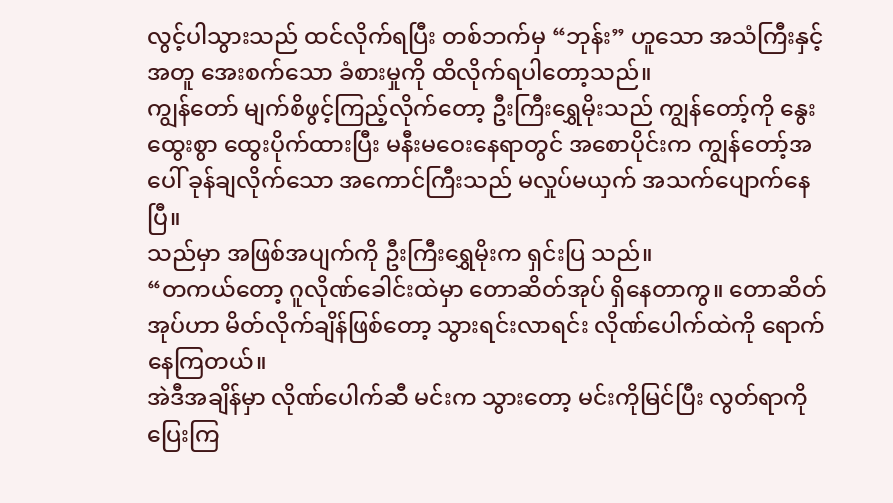လွင့်ပါသွားသည် ထင်လိုက်ရပြီး တစ်ဘက်မှ “ဘုန်း” ဟူသော အသံကြီးနှင့်အတူ အေးစက်သော ခံစားမှုကို ထိလိုက်ရပါတော့သည်။
ကျွန်တော် မျက်စိဖွင့်ကြည့်လိုက်တော့ ဦးကြီးရွှေမိုးသည် ကျွန်တော့်ကို နွေးထွေးစွာ ထွေးပိုက်ထားပြီး မနီးမဝေးနေရာတွင် အစောပိုင်းက ကျွန်တော့်အပေါ် ခုန်ချလိုက်သော အကောင်ကြီးသည် မလှုပ်မယှက် အသက်ပျောက်နေပြီ။
သည်မှာ အဖြစ်အပျက်ကို ဦးကြီးရွှေမိုးက ရှင်းပြ သည်။
“တကယ်တော့ ဂူလိုဏ်ခေါင်းထဲမှာ တောဆိတ်အုပ် ရှိနေတာကွ။ တောဆိတ်အုပ်ဟာ မိတ်လိုက်ချိန်ဖြစ်တော့ သွားရင်းလာရင်း လိုဏ်ပေါက်ထဲကို ရောက်နေကြတယ်။
အဲဒီအချိန်မှာ လိုဏ်ပေါက်ဆီ မင်းက သွားတော့ မင်းကိုမြင်ပြီး လွတ်ရာကို ပြေးကြ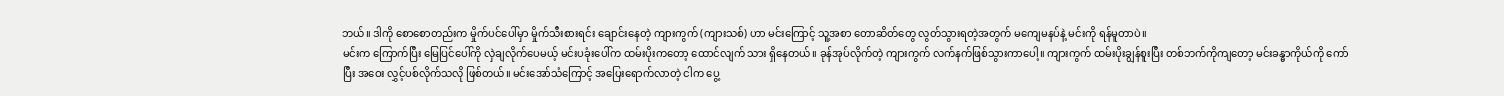ဘယ်။ ဒါကို စောစောတည်းက မှိုက်ပင်ပေါ်မှာ မှိုက်သီးစားရင်း ချောင်းနေတဲ့ ကျားကွက် (ကျားသစ်) ဟာ မင်းကြောင့် သူ့အစာ တောဆိတ်တွေ လွတ်သွားရတဲ့အတွက် မကျေမနပ်နဲ့ မင်းကို ရန်မူတာပဲ။
မင်းက ကြောက်ပြီး မြေပြင်ပေါ်ကို လှဲချလိုက်ပေမယ့် မင်းပခုံးပေါ်က ထမ်းပိုးကတော့ ထောင်လျက် သား ရှိနေတယ်။ ခုန်အုပ်လိုက်တဲ့ ကျားကွက် လက်နက်ဖြစ်သွားကာပေါ့။ ကျားကွက် ထမ်းပိုးချွန်စူးပြီး တစ်ဘက်ကိုကျတော့ မင်းခန္ဓာကိုယ်ကို ကော်ပြီး အဝေး လွှင့်ပစ်လိုက်သလို ဖြစ်တယ်။ မင်းအော်သံကြောင့် အပြေးရောက်လာတဲ့ ငါက ပွေ့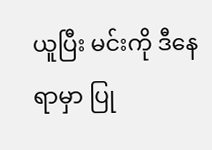ယူပြီး မင်းကို ဒီနေရာမှာ ပြု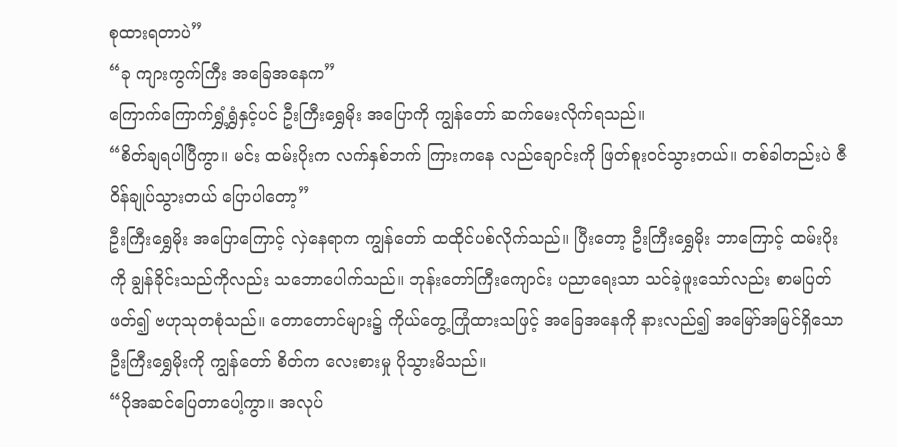စုထားရတာပဲ”
“ခု ကျားကွက်ကြီး အခြေအနေက”
ကြောက်ကြောက်ရွှံ့ရွှံနှင့်ပင် ဦးကြီးရွှေမိုး အပြောကို ကျွန်တော် ဆက်မေးလိုက်ရသည်။
“စိတ်ချရပါပြီကွာ။ မင်း ထမ်းပိုးက လက်နှစ်ဘက် ကြားကနေ လည်ချောင်းကို ဖြတ်စူးဝင်သွားတယ်။ တစ်ခါတည်းပဲ ဇီဝိန်ချုပ်သွားတယ် ပြောပါတော့”
ဦးကြီးရွှေမိုး အပြောကြောင့် လှဲနေရာက ကျွန်တော် ထထိုင်ပစ်လိုက်သည်။ ပြီးတော့ ဦးကြီးရွှေမိုး ဘာကြောင့် ထမ်းပိုးကို ချွန်ခိုင်းသည်ကိုလည်း သဘောပေါက်သည်။ ဘုန်းတော်ကြီးကျောင်း ပညာရေးသာ သင်ခဲ့ဖူးသော်လည်း စာမပြတ်ဖတ်၍ ဗဟုသုတစုံသည်။ တောတောင်များ၌ ကိုယ်တွေ့ကြုံထားသဖြင့် အခြေအနေကို နားလည်၍ အမြော်အမြင်ရှိသော ဦးကြီးရွှေမိုးကို ကျွန်တော် စိတ်က လေးစားမှု ပိုသွားမိသည်။
“ပိုအဆင်ပြေတာပေါ့ကွာ။ အလုပ်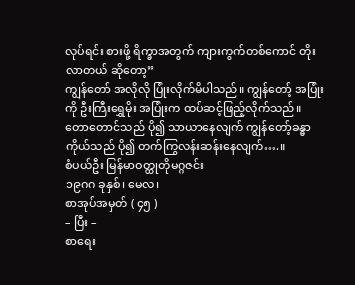လုပ်ရင်း စားဖို့ ရိက္ခာအတွက် ကျားကွက်တစ်ကောင် တိုးလာတယ် ဆိုတော့”
ကျွန်တော် အလိုလို ပြုံးလိုက်မိပါသည်။ ကျွန်တော့် အပြုံးကို ဦးကြီးရွှေမိုး အပြုံးက ထပ်ဆင့်ဖြည့်လိုက်သည်။
တောတောင်သည် ပို၍ သာယာနေလျက် ကျွန်တော့်ခန္ဓာကိုယ်သည် ပို၍ တက်ကြွလန်းဆန်းနေလျက်….။
စံပယ်ဦး မြန်မာဝတ္ထုတိုမဂ္ဂဇင်း
၁၉ဂဂ ခုနှစ်၊ မေလ၊
စာအုပ်အမှတ် ( ၄၅ )
– ပြီး –
စာရေး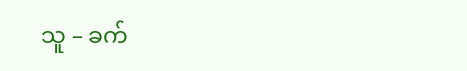သူ – ခက်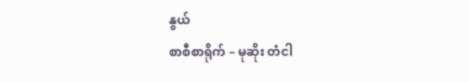နွယ်
စာစီစာရိုက် – မုဆိုး တံငါ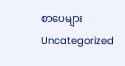စာပေများ
Uncategorized